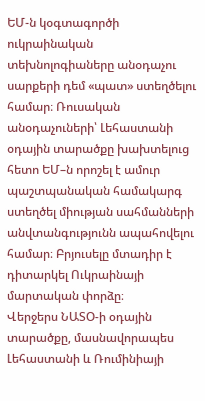ԵՄ-ն կօգտագործի ուկրաինական տեխնոլոգիաները անօդաչու սարքերի դեմ «պատ» ստեղծելու համար։ Ռուսական անօդաչուների՝ Լեհաստանի օդային տարածքը խախտելուց հետո ԵՄ–ն որոշել է ամուր պաշտպանական համակարգ ստեղծել միության սահմանների անվտանգությունն ապահովելու համար։ Բրյուսելը մտադիր է դիտարկել Ուկրաինայի մարտական փորձը։
Վերջերս ՆԱՏՕ-ի օդային տարածքը, մասնավորապես Լեհաստանի և Ռումինիայի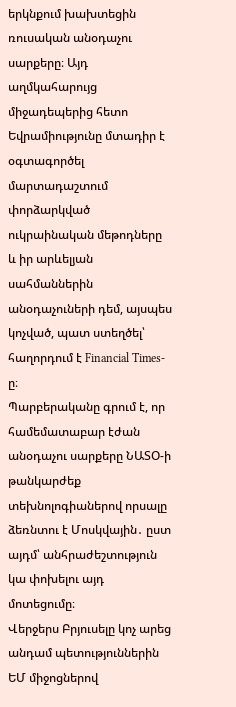երկնքում խախտեցին ռուսական անօդաչու սարքերը։ Այդ աղմկահարույց միջադեպերից հետո Եվրամիությունը մտադիր է օգտագործել մարտադաշտում փորձարկված ուկրաինական մեթոդները և իր արևելյան սահմաններին անօդաչուների դեմ, այսպես կոչված, պատ ստեղծել՝ հաղորդում է Financial Times-ը։
Պարբերականը գրում է, որ համեմատաբար էժան անօդաչու սարքերը ՆԱՏՕ-ի թանկարժեք տեխնոլոգիաներով որսալը ձեռնտու է Մոսկվային․ ըստ այդմ՝ անհրաժեշտություն կա փոխելու այդ մոտեցումը։
Վերջերս Բրյուսելը կոչ արեց անդամ պետություններին ԵՄ միջոցներով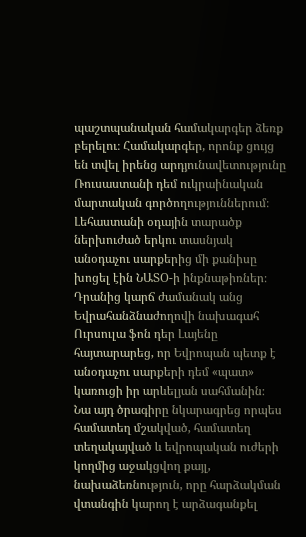պաշտպանական համակարգեր ձեռք բերելու։ Համակարգեր, որոնք ցույց են տվել իրենց արդյունավետությունը Ռուսաստանի դեմ ուկրաինական մարտական գործողություններում։
Լեհաստանի օդային տարածք ներխուժած երկու տասնյակ անօդաչու սարքերից մի քանիսը խոցել էին ՆԱՏՕ-ի ինքնաթիռներ։ Դրանից կարճ ժամանակ անց Եվրահանձնաժողովի նախագահ Ուրսուլա ֆոն դեր Լայենը հայտարարեց, որ Եվրոպան պետք է անօդաչու սարքերի դեմ «պատ» կառուցի իր արևելյան սահմանին։
Նա այդ ծրագիրը նկարագրեց որպես համատեղ մշակված, համատեղ տեղակայված և եվրոպական ուժերի կողմից աջակցվող քայլ, նախաձեռնություն, որը հարձակման վտանգին կարող է արձագանքել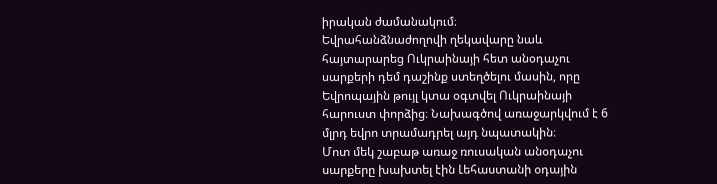իրական ժամանակում։
Եվրահանձնաժողովի ղեկավարը նաև հայտարարեց Ուկրաինայի հետ անօդաչու սարքերի դեմ դաշինք ստեղծելու մասին, որը Եվրոպային թույլ կտա օգտվել Ուկրաինայի հարուստ փորձից։ Նախագծով առաջարկվում է 6 մլրդ եվրո տրամադրել այդ նպատակին։
Մոտ մեկ շաբաթ առաջ ռուսական անօդաչու սարքերը խախտել էին Լեհաստանի օդային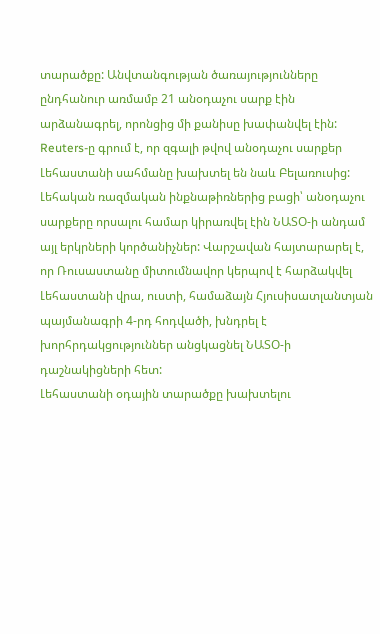տարածքը: Անվտանգության ծառայությունները ընդհանուր առմամբ 21 անօդաչու սարք էին արձանագրել, որոնցից մի քանիսը խափանվել էին: Reuters-ը գրում է, որ զգալի թվով անօդաչու սարքեր Լեհաստանի սահմանը խախտել են նաև Բելառուսից:
Լեհական ռազմական ինքնաթիռներից բացի՝ անօդաչու սարքերը որսալու համար կիրառվել էին ՆԱՏՕ-ի անդամ այլ երկրների կործանիչներ: Վարշավան հայտարարել է, որ Ռուսաստանը միտումնավոր կերպով է հարձակվել Լեհաստանի վրա, ուստի, համաձայն Հյուսիսատլանտյան պայմանագրի 4-րդ հոդվածի, խնդրել է խորհրդակցություններ անցկացնել ՆԱՏՕ-ի դաշնակիցների հետ:
Լեհաստանի օդային տարածքը խախտելու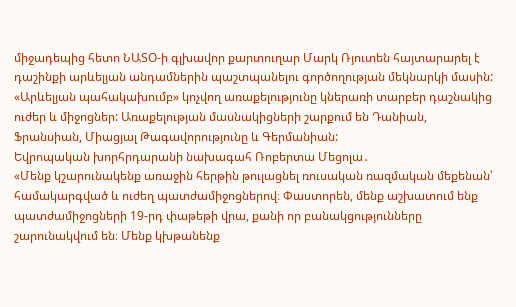միջադեպից հետո ՆԱՏՕ-ի գլխավոր քարտուղար Մարկ Ռյուտեն հայտարարել է դաշինքի արևելյան անդամներին պաշտպանելու գործողության մեկնարկի մասին: «Արևելյան պահակախումբ» կոչվող առաքելությունը կներառի տարբեր դաշնակից ուժեր և միջոցներ: Առաքելության մասնակիցների շարքում են Դանիան, Ֆրանսիան, Միացյալ Թագավորությունը և Գերմանիան:
Եվրոպական խորհրդարանի նախագահ Ռոբերտա Մեցոլա․
«Մենք կշարունակենք առաջին հերթին թուլացնել ռուսական ռազմական մեքենան՝ համակարգված և ուժեղ պատժամիջոցներով։ Փաստորեն, մենք աշխատում ենք պատժամիջոցների 19-րդ փաթեթի վրա, քանի որ բանակցությունները շարունակվում են։ Մենք կխթանենք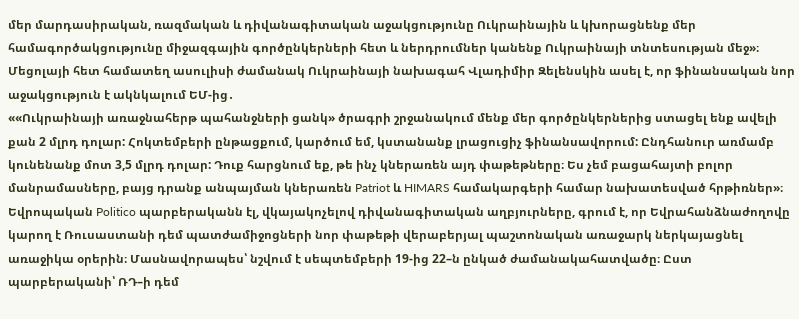մեր մարդասիրական, ռազմական և դիվանագիտական աջակցությունը Ուկրաինային և կխորացնենք մեր համագործակցությունը միջազգային գործընկերների հետ և ներդրումներ կանենք Ուկրաինայի տնտեսության մեջ»։
Մեցոլայի հետ համատեղ ասուլիսի ժամանակ Ուկրաինայի նախագահ Վլադիմիր Զելենսկին ասել է, որ ֆինանսական նոր աջակցություն է ակնկալում ԵՄ-ից․
««Ուկրաինայի առաջնահերթ պահանջների ցանկ» ծրագրի շրջանակում մենք մեր գործընկերներից ստացել ենք ավելի քան 2 մլրդ դոլար: Հոկտեմբերի ընթացքում, կարծում եմ, կստանանք լրացուցիչ ֆինանսավորում: Ընդհանուր առմամբ կունենանք մոտ 3,5 մլրդ դոլար: Դուք հարցնում եք, թե ինչ կներառեն այդ փաթեթները։ Ես չեմ բացահայտի բոլոր մանրամասները, բայց դրանք անպայման կներառեն Patriot և HIMARS համակարգերի համար նախատեսված հրթիռներ»։
Եվրոպական Politico պարբերականն էլ, վկայակոչելով դիվանագիտական աղբյուրները, գրում է, որ Եվրահանձնաժողովը կարող է Ռուսաստանի դեմ պատժամիջոցների նոր փաթեթի վերաբերյալ պաշտոնական առաջարկ ներկայացնել առաջիկա օրերին։ Մասնավորապես՝ նշվում է սեպտեմբերի 19-ից 22–ն ընկած ժամանակահատվածը։ Ըստ պարբերականի՝ ՌԴ–ի դեմ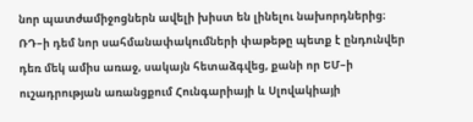նոր պատժամիջոցներն ավելի խիստ են լինելու նախորդներից։
ՌԴ–ի դեմ նոր սահմանափակումների փաթեթը պետք է ընդունվեր դեռ մեկ ամիս առաջ, սակայն հետաձգվեց, քանի որ ԵՄ–ի ուշադրության առանցքում Հունգարիայի և Սլովակիայի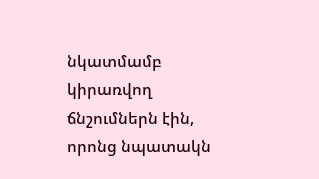նկատմամբ կիրառվող ճնշումներն էին, որոնց նպատակն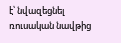է՝ նվազեցնել ռուսական նավթից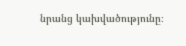նրանց կախվածությունը։